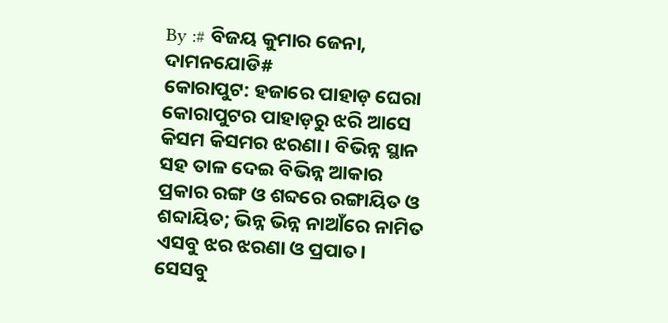By :# ବିଜୟ କୁମାର ଜେନା,
ଦାମନଯୋଡି#
କୋରାପୁଟ: ହଜାରେ ପାହାଡ଼ ଘେରା କୋରାପୁଟର ପାହାଡ଼ରୁ ଝରି ଆସେ କିସମ କିସମର ଝରଣା। ବିଭିନ୍ନ ସ୍ଥାନ ସହ ତାଳ ଦେଇ ବିଭିନ୍ନ ଆକାର ପ୍ରକାର ରଙ୍ଗ ଓ ଶବ୍ଦରେ ରଙ୍ଗାୟିତ ଓ ଶବ୍ଦାୟିତ; ଭିନ୍ନ ଭିନ୍ନ ନାଆଁରେ ନାମିତ ଏସବୁ ଝର ଝରଣା ଓ ପ୍ରପାତ। ସେସବୁ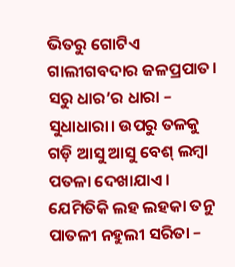ଭିତରୁ ଗୋଟିଏ ଗାଲୀଗବଦାର ଜଳପ୍ରପାତ। ସରୁ ଧାର’ର ଧାରା – ସୁଧାଧାରା। ଉପରୁ ତଳକୁ ଗଡ଼ି ଆସୁ ଆସୁ ବେଶ୍ ଲମ୍ବା ପତଳା ଦେଖାଯାଏ। ଯେମିତିକି ଲହ ଲହକା ତନୁ ପାତଳୀ ନହୁଲୀ ସରିତା –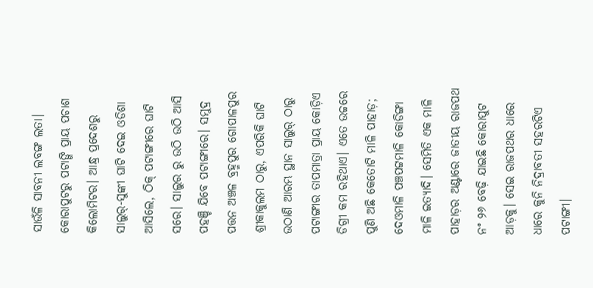ସାଉଁଳି ସାବନୀ ଲବଙ୍ଗ ଲତା।
କୋରାପୁଟରୁ ପଟାଙ୍ଗି ପ୍ରାୟ ପଚାଶ କିଲୋମିଟର। ଆନ୍ଧ୍ର ପ୍ରଦେଶରୁ ସାଲୁର୍-ସୁଙ୍କୀ ଘାଟି ଦେଇ ଓଡିଶା ଆସିଲେ, ଠିକ୍ ପଟାଙ୍ଗୀରେ ଘାଟି ସରେ। ସାଲୁର ରୁ ଉଠି ଉଠି ଆସି ପହଞ୍ଚି ଯିବେ ପଟାଙ୍ଗୀରେ। ସମୁଦ୍ର ପତ୍ତନ ଅଞ୍ଚଳ ବ୍ରହ୍ମପୁର ଗୋପାଳପୁର ଶ୍ରୀକାକୁଲମ ଠାରୁ, ଏପରିକି ଘାଟି ଉଠାଣି ଆରମ୍ଭ ସ୍ଥାନ ସାଲୁର୍ ଠାରୁ ପଟାଙ୍ଗୀର ତାପମାତ୍ରା ପ୍ରାୟ କୋଡ଼ିଏ ଡିଗ୍ରୀ କମ ରହିଥାଏ। ଏତେ ଉଚ୍ଚରେ ପୁଣି ଅଛି କେତୋଟି ମାଳି ପାହାଡ଼; ଦେଓମାଳି ପଞ୍ଚପଟ୍ଟମାଳି କୋଡିଙ୍ଗା ମାଳି ଇତ୍ୟାଦି। ସେମିତି ଏକ ମାଳି ପାହାଡ଼ର ଅଣ୍ଟାରେ ଜାତୀୟ ରାଜପଥ ନଂ ୨୬ ବେଢ଼ି ଯାଇଛି କୋରାପୁଟ ଆଡ଼କୁ। ସେଇ ରାଜପଥର ଧାରେ ଧାରେ କୁନି ନିଦ୍ରାବତୀ ସହରଟିଏ ପଟାଙ୍ଗୀ।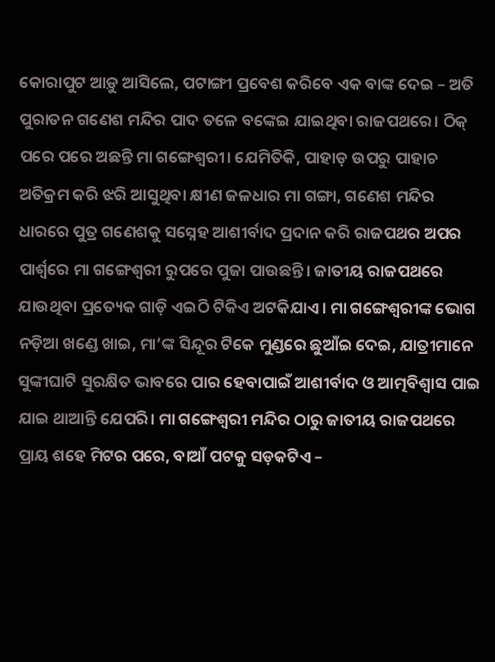କୋରାପୁଟ ଆଡ଼ୁ ଆସିଲେ, ପଟାଙ୍ଗୀ ପ୍ରବେଶ କରିବେ ଏକ ବାଙ୍କ ଦେଇ – ଅତି ପୁରାତନ ଗଣେଶ ମନ୍ଦିର ପାଦ ତଳେ ବଙ୍କେଇ ଯାଇଥିବା ରାଜପଥରେ। ଠିକ୍ ପରେ ପରେ ଅଛନ୍ତି ମା ଗଙ୍ଗେଶ୍ୱରୀ। ଯେମିତିକି, ପାହାଡ଼ ଉପରୁ ପାହାଚ ଅତିକ୍ରମ କରି ଝରି ଆସୁଥିବା କ୍ଷୀଣ ଜଳଧାର ମା ଗଙ୍ଗା, ଗଣେଶ ମନ୍ଦିର ଧାରରେ ପୁତ୍ର ଗଣେଶକୁ ସସ୍ନେହ ଆଶୀର୍ବାଦ ପ୍ରଦାନ କରି ରାଜପଥର ଅପର ପାର୍ଶ୍ଵରେ ମା ଗଙ୍ଗେଶ୍ଵରୀ ରୁପରେ ପୁଜା ପାଉଛନ୍ତି। ଜାତୀୟ ରାଜପଥରେ ଯାଉଥିବା ପ୍ରତ୍ୟେକ ଗାଡ଼ି ଏଇଠି ଟିକିଏ ଅଟକିଯାଏ। ମା ଗଙ୍ଗେଶ୍ବରୀଙ୍କ ଭୋଗ ନଡ଼ିଆ ଖଣ୍ଡେ ଖାଇ, ମା’ଙ୍କ ସିନ୍ଦୂର ଟିକେ ମୁଣ୍ଡରେ ଛୁଆଁଇ ଦେଇ, ଯାତ୍ରୀମାନେ ସୁଙ୍କୀଘାଟି ସୁରକ୍ଷିତ ଭାବରେ ପାର ହେବାପାଇଁ ଆଶୀର୍ବାଦ ଓ ଆତ୍ମବିଶ୍ବାସ ପାଇ ଯାଇ ଥାଆନ୍ତି ଯେପରି। ମା ଗଙ୍ଗେଶ୍ବରୀ ମନ୍ଦିର ଠାରୁ ଜାତୀୟ ରାଜପଥରେ ପ୍ରାୟ ଶହେ ମିଟର ପରେ, ବାଆଁ ପଟକୁ ସଡ଼କଟିଏ –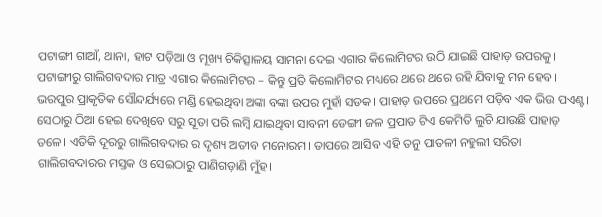ପଟାଙ୍ଗୀ ଗାଆଁ, ଥାନା, ହାଟ ପଡ଼ିଆ ଓ ମୂଖ୍ୟ ଚିକିତ୍ସାଳୟ ସାମନା ଦେଇ ଏଗାର କିଲୋମିଟର ଉଠି ଯାଇଛି ପାହାଡ଼ ଉପରକୁ।
ପଟାଙ୍ଗୀରୁ ଗାଲିଗବଦାର ମାତ୍ର ଏଗାର କିଲୋମିଟର – କିନ୍ତୁ ପ୍ରତି କିଲୋମିଟର ମଧ୍ୟରେ ଥରେ ଥରେ ରହି ଯିବାକୁ ମନ ହେବ। ଭରପୁର ପ୍ରାକୃତିକ ସୌନ୍ଦର୍ଯ୍ୟରେ ମଣ୍ଡି ହେଇଥିବା ଅଙ୍କା ବଙ୍କା ଉପର ମୁହାଁ ସଡକ। ପାହାଡ଼ ଉପରେ ପ୍ରଥମେ ପଡ଼ିବ ଏକ ଭିଉ ପଏଣ୍ଟ। ସେଠାରୁ ଠିଆ ହେଇ ଦେଖିବେ ସରୁ ସୂତା ପରି ଲମ୍ବି ଯାଇଥିବା ସାବନୀ ଡେଙ୍ଗୀ ଜଳ ପ୍ରପାତ ଟିଏ କେମିତି ଲୁଚି ଯାଉଛି ପାହାଡ଼ ତଳେ। ଏତିକି ଦୂରରୁ ଗାଲିଗବଦାର ର ଦୃଶ୍ୟ ଅତୀବ ମନୋରମ। ତାପରେ ଆସିବ ଏହି ତନୁ ପାତଳୀ ନହୁଲୀ ସରିତା ଗାଲିଗବଦାରର ମସ୍ତକ ଓ ସେଇଠାରୁ ପାଣିଗଡ଼ାଣି ମୁଁହ।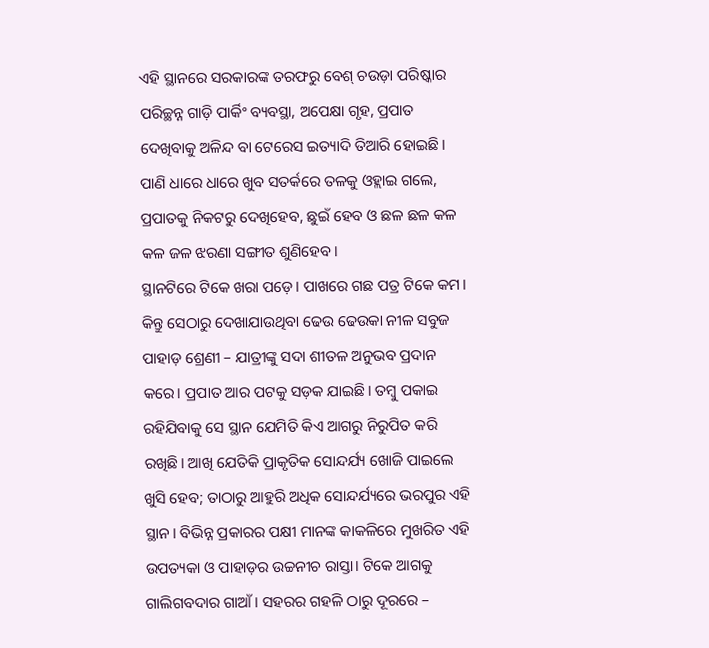ଏହି ସ୍ଥାନରେ ସରକାରଙ୍କ ତରଫରୁ ବେଶ୍ ଚଉଡ଼ା ପରିଷ୍କାର ପରିଚ୍ଛନ୍ନ ଗାଡ଼ି ପାର୍କିଂ ବ୍ୟବସ୍ଥା, ଅପେକ୍ଷା ଗୃହ, ପ୍ରପାତ ଦେଖିବାକୁ ଅଳିନ୍ଦ ବା ଟେରେସ ଇତ୍ୟାଦି ତିଆରି ହୋଇଛି। ପାଣି ଧାରେ ଧାରେ ଖୁବ ସତର୍କରେ ତଳକୁ ଓହ୍ଲାଇ ଗଲେ, ପ୍ରପାତକୁ ନିକଟରୁ ଦେଖିହେବ, ଛୁଇଁ ହେବ ଓ ଛଳ ଛଳ କଳ କଳ ଜଳ ଝରଣା ସଙ୍ଗୀତ ଶୁଣିହେବ।
ସ୍ଥାନଟିରେ ଟିକେ ଖରା ପଡ଼େ। ପାଖରେ ଗଛ ପତ୍ର ଟିକେ କମ। କିନ୍ତୁ ସେଠାରୁ ଦେଖାଯାଉଥିବା ଢେଉ ଢେଉକା ନୀଳ ସବୁଜ ପାହାଡ଼ ଶ୍ରେଣୀ – ଯାତ୍ରୀଙ୍କୁ ସଦା ଶୀତଳ ଅନୁଭବ ପ୍ରଦାନ କରେ। ପ୍ରପାତ ଆର ପଟକୁ ସଡ଼କ ଯାଇଛି। ତମ୍ବୁ ପକାଇ ରହିଯିବାକୁ ସେ ସ୍ଥାନ ଯେମିତି କିଏ ଆଗରୁ ନିରୁପିତ କରି ରଖିଛି। ଆଖି ଯେତିକି ପ୍ରାକୃତିକ ସୋନ୍ଦର୍ଯ୍ୟ ଖୋଜି ପାଇଲେ ଖୁସି ହେବ; ତାଠାରୁ ଆହୁରି ଅଧିକ ସୋନ୍ଦର୍ଯ୍ୟରେ ଭରପୁର ଏହି ସ୍ଥାନ। ବିଭିନ୍ନ ପ୍ରକାରର ପକ୍ଷୀ ମାନଙ୍କ କାକଳିରେ ମୁଖରିତ ଏହି ଉପତ୍ୟକା ଓ ପାହାଡ଼ର ଉଚ୍ଚନୀଚ ରାସ୍ତା। ଟିକେ ଆଗକୁ ଗାଲିଗବଦାର ଗାଆଁ। ସହରର ଗହଳି ଠାରୁ ଦୂରରେ –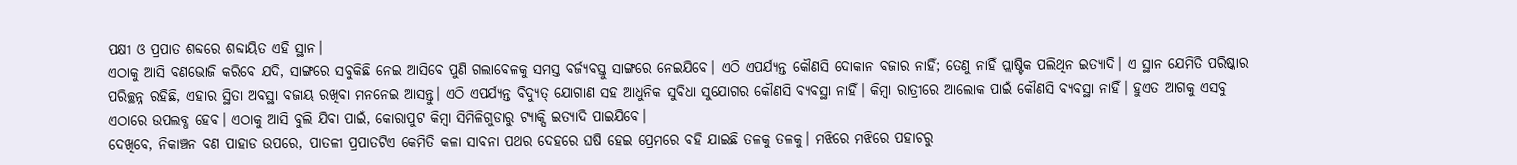ପକ୍ଷୀ ଓ ପ୍ରପାତ ଶବ୍ଦରେ ଶବ୍ଦାୟିତ ଏହି ସ୍ଥାନ।
ଏଠାକୁ ଆସି ବଣଭୋଜି କରିବେ ଯଦି, ସାଙ୍ଗରେ ସବୁକିଛି ନେଇ ଆସିବେ ପୁଣି ଗଲାବେଳକୁ ସମସ୍ତ ବର୍ଜ୍ୟବସ୍ତୁ ସାଙ୍ଗରେ ନେଇଯିବେ। ଏଠି ଏପର୍ଯ୍ୟନ୍ତ କୌଣସି ଦୋକାନ ବଜାର ନାହିଁ; ତେଣୁ ନାହିଁ ପ୍ଲାଷ୍ଟିକ ପଲିଥିନ ଇତ୍ୟାଦି। ଏ ସ୍ଥାନ ଯେମିତି ପରିଷ୍କାର ପରିଚ୍ଛନ୍ନ ରହିଛି, ଏହାର ସ୍ଥିତା ଅବସ୍ଥା ବଜାୟ ରଖିବା ମନନେଇ ଆସନ୍ତୁ। ଏଠି ଏପର୍ଯ୍ୟନ୍ତ ବିଦ୍ୟୁତ୍ ଯୋଗାଣ ସହ ଆଧୁନିକ ସୁବିଧା ସୁଯୋଗର କୌଣସି ବ୍ୟବସ୍ଥା ନାହିଁ। କିମ୍ବା ରାତ୍ରୀରେ ଆଲୋକ ପାଇଁ କୌଣସି ବ୍ୟବସ୍ଥା ନାହିଁ। ହୁଏତ ଆଗକୁ ଏସବୁ ଏଠାରେ ଉପଲବ୍ଧ ହେବ। ଏଠାକୁ ଆସି ବୁଲି ଯିବା ପାଇଁ, କୋରାପୁଟ କିମ୍ବା ସିମିଳିଗୁଡାରୁ ଟ୍ୟାକ୍ସି ଇତ୍ୟାଦି ପାଇଯିବେ।
ଦେଖିବେ, ନିକାଞ୍ଚନ ବଣ ପାହାଡ ଉପରେ, ପାତଳୀ ପ୍ରପାତଟିଏ କେମିତି କଳା ସାବନା ପଥର ଦେହରେ ଘଷି ହେଇ ପ୍ରେମରେ ବହି ଯାଇଛି ତଳକୁ ତଳକୁ। ମଝିରେ ମଝିରେ ପହାଚରୁ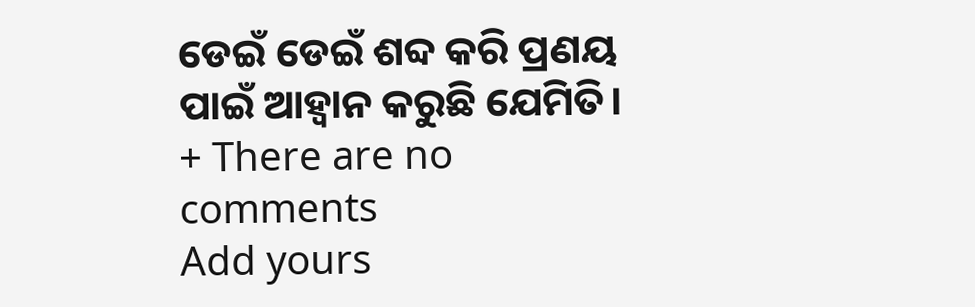ଡେଇଁ ଡେଇଁ ଶବ୍ଦ କରି ପ୍ରଣୟ ପାଇଁ ଆହ୍ବାନ କରୁଛି ଯେମିତି।
+ There are no comments
Add yours